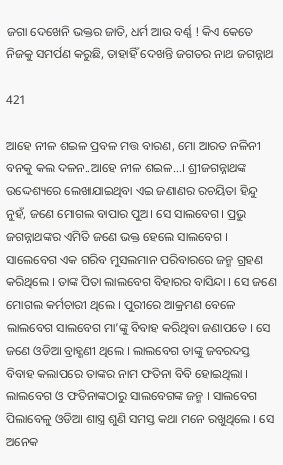ଜଗା ଦେଖେନି ଭକ୍ତର ଜାତି, ଧର୍ମ ଆଉ ବର୍ଣ୍ଣ ! କିଏ କେତେ ନିଜକୁ ସମର୍ପଣ କରୁଛି, ତାହାହିଁ ଦେଖନ୍ତି ଜଗତର ନାଥ ଜଗନ୍ନାଥ

421

ଆହେ ନୀଳ ଶଇଳ ପ୍ରବଳ ମତ୍ତ ବାରଣ, ମୋ ଆରତ ନଳିନୀ ବନକୁ କଲ ଦଳନ..ଆହେ ନୀଳ ଶଇଳ…। ଶ୍ରୀଜଗନ୍ନାଥଙ୍କ ଉଦ୍ଦେଶ୍ୟରେ ଲେଖାଯାଇଥିବା ଏଇ ଜଣାଣର ରଚୟିତା ହିନ୍ଦୁ ନୁହଁ, ଜଣେ ମୋଗଲ ବାପାର ପୁଅ। ସେ ସାଲବେଗ। ପ୍ରଭୁ ଜଗନ୍ନାଥଙ୍କର ଏମିତି ଜଣେ ଭକ୍ତ ହେଲେ ସାଲବେଗ । ସାଲେବେଗ ଏକ ଗରିବ ମୁସଲମାନ ପରିବାରରେ ଜନ୍ମ ଗ୍ରହଣ କରିଥିଲେ । ତାଙ୍କ ପିତା ଲାଲବେଗ ବିହାରର ବାସିନ୍ଦା । ସେ ଜଣେ ମୋଗଲ କର୍ମଚାରୀ ଥିଲେ । ପୁରୀରେ ଆକ୍ରମଣ ବେଳେ ଲାଲବେଗ ସାଲବେଗ ମା’ଙ୍କୁ ବିବାହ କରିଥିବା ଜଣାପଡେ । ସେ ଜଣେ ଓଡିଆ ବ୍ରାହ୍ଣଣୀ ଥିଲେ । ଲାଲବେଗ ତାଙ୍କୁ ଜବରଦସ୍ତ ବିବାହ କଲାପରେ ତାଙ୍କର ନାମ ଫତିନା ବିବି ହୋଇଥିଲା । ଲାଲବେଗ ଓ ଫତିନାଙ୍କଠାରୁ ସାଲବେଗଙ୍କ ଜନ୍ମ । ସାଲବେଗ ପିଲାବେଳୁ ଓଡିଆ ଶାସ୍ତ୍ର ଶୁଣି ସମସ୍ତ କଥା ମନେ ରଖୁଥିଲେ । ସେ ଅନେକ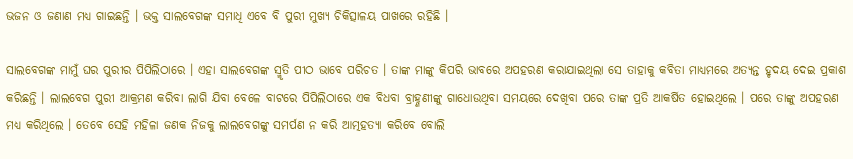ଭଜନ ଓ ଜଣାଣ ମଧ୍ୟ ଗାଇଛନ୍ତି । ଭକ୍ତ ସାଲବେଗଙ୍କ ସମାଧି ଏବେ ବି ପୁରୀ ମୁଖ୍ୟ ଚିକିତ୍ସାଳୟ ପାଖରେ ରହିଛି ।

ସାଲବେଗଙ୍କ ମାମୁଁ ଘର ପୁରୀର ପିପିଲିଠାରେ । ଏହା ସାଲବେଗଙ୍କ ସ୍ମୃତି ପୀଠ ଭାବେ ପରିଚତ । ତାଙ୍କ ମାଙ୍କୁ କିପରି ଭାବରେ ଅପହରଣ କରାଯାଇଥିଲା ସେ ତାହାକୁ କବିତା ମାଧ୍ୟମରେ ଅତ୍ୟନ୍ତ ହୃଦୟ ଦେଇ ପ୍ରକାଶ କରିଛନ୍ତି । ଲାଲବେଗ ପୁରୀ ଆକ୍ରମଣ କରିବା ଲାଗି ଯିବା ବେଳେ ବାଟରେ ପିପିଲିଠାରେ ଏକ ବିଧବା ବ୍ରାହ୍ଣଣୀଙ୍କୁ ଗାଧୋଉଥିବା ସମୟରେ ଦେଖିବା ପରେ ତାଙ୍କ ପ୍ରତି ଆକର୍ଷିତ ହୋଇଥିଲେ । ପରେ ତାଙ୍କୁ ଅପହରଣ ମଧ୍ୟ କରିଥିଲେ । ତେବେ ସେହି ମହିଳା ଜଣକ ନିଜକୁ ଲାଲବେଗଙ୍କୁ ସମର୍ପଣ ନ କରି ଆତ୍ମହତ୍ୟା କରିବେ ବୋଲି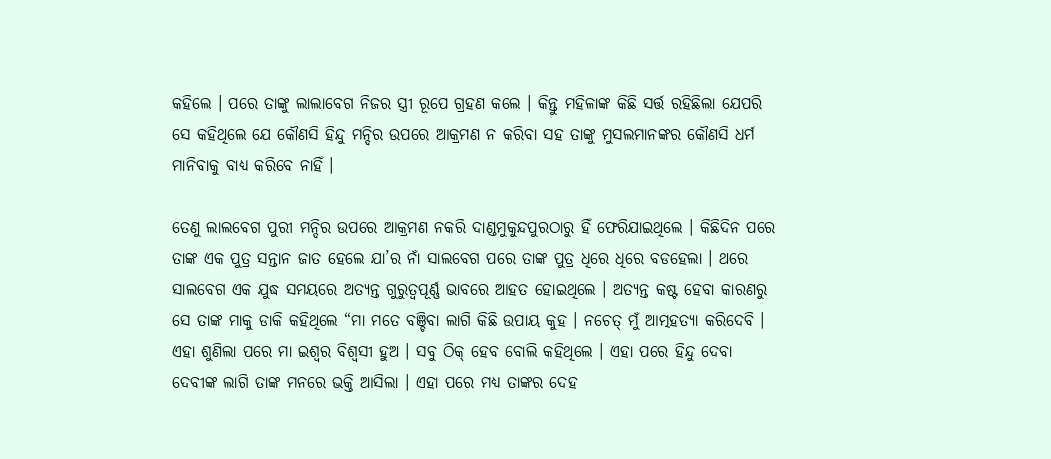କହିଲେ । ପରେ ତାଙ୍କୁ ଲାଲାବେଗ ନିଜର ସ୍ତ୍ରୀ ରୂପେ ଗ୍ରହଣ କଲେ । କିନ୍ତୁ ମହିଳାଙ୍କ କିଛି ସର୍ତ୍ତ ରହିଛିଲା ଯେପରି ସେ କହିଥିଲେ ଯେ କୌଣସି ହିନ୍ଦୁ ମନ୍ଦିର ଉପରେ ଆକ୍ରମଣ ନ କରିବା ସହ ତାଙ୍କୁ ମୁସଲମାନଙ୍କର କୌଣସି ଧର୍ମ ମାନିବାକୁ ବାଧ୍ୟ କରିବେ ନାହିଁ ।

ତେଣୁ ଲାଲବେଗ ପୁରୀ ମନ୍ଦିର ଉପରେ ଆକ୍ରମଣ ନକରି ଦାଣ୍ଡମୁକୁନ୍ଦପୁରଠାରୁ ହିଁ ଫେରିଯାଇଥିଲେ । କିଛିଦିନ ପରେ ତାଙ୍କ ଏକ ପୁତ୍ର ସନ୍ତାନ ଜାତ ହେଲେ ଯା’ର ନାଁ ସାଲବେଗ ପରେ ତାଙ୍କ ପୁତ୍ର ଧିରେ ଧିରେ ବଡହେଲା । ଥରେ ସାଲବେଗ ଏକ ଯୁଦ୍ଧ ସମୟରେ ଅତ୍ୟନ୍ତ ଗୁରୁତ୍ୱପୂର୍ଣ୍ଣ ଭାବରେ ଆହତ ହୋଇଥିଲେ । ଅତ୍ୟନ୍ତ କଷ୍ଟ ହେବା କାରଣରୁ ସେ ତାଙ୍କ ମାକୁ ଡାକି କହିଥିଲେ “ମା ମତେ ବଞ୍ଚିବା ଲାଗି କିଛି ଉପାୟ କୁହ । ନଚେତ୍ ମୁଁ ଆତ୍ମହତ୍ୟା କରିଦେବି । ଏହା ଶୁଣିଲା ପରେ ମା ଇଶ୍ୱର ବିଶ୍ୱସୀ ହୁଅ । ସବୁ ଠିକ୍ ହେବ ବୋଲି କହିଥିଲେ । ଏହା ପରେ ହିନ୍ଦୁ ଦେବା ଦେବୀଙ୍କ ଲାଗି ତାଙ୍କ ମନରେ ଭକ୍ତି ଆସିଲା । ଏହା ପରେ ମଧ୍ୟ ତାଙ୍କର ଦେହ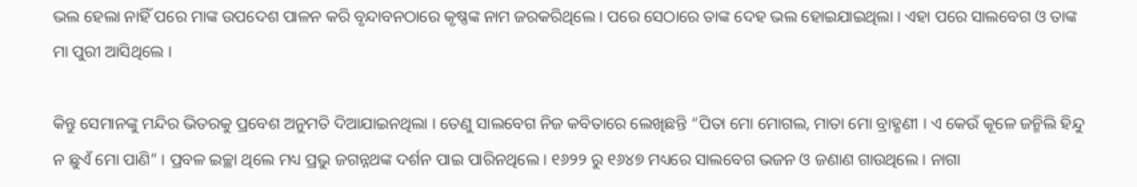ଭଲ ହେଲା ନାହିଁ ପରେ ମାଙ୍କ ଉପଦେଶ ପାଳନ କରି ବୃନ୍ଦାବନଠାରେ କୃଷ୍ଣଙ୍କ ନାମ ଜରକରିଥିଲେ । ପରେ ସେଠାରେ ତାଙ୍କ ଦେହ ଭଲ ହୋଇଯାଇଥିଲା । ଏହା ପରେ ସାଲବେଗ ଓ ତାଙ୍କ ମା ପୁରୀ ଆସିଥିଲେ ।

କିନ୍ତୁ ସେମାନଙ୍କୁ ମନ୍ଦିର ଭିତରକୁ ପ୍ରବେଶ ଅନୁମତି ଦିଆଯାଇନଥିଲା । ତେଣୁ ସାଲବେଗ ନିଜ କବିତାରେ ଲେଖିଛନ୍ତି “ପିତା ମୋ ମୋଗଲ, ମାତା ମୋ ବ୍ରାହ୍ଣଣୀ । ଏ କେଉଁ କୂଳେ ଜନ୍ମିଲି ହିନ୍ଦୁ ନ ଛୁଏଁ ମୋ ପାଣି” । ପ୍ରବଳ ଇଚ୍ଛା ଥିଲେ ମଧ୍ୟ ପ୍ରଭୁ ଜଗନ୍ନଥଙ୍କ ଦର୍ଶନ ପାଇ ପାରିନଥିଲେ । ୧୬୨୨ ରୁ ୧୬୪୭ ମଧ୍ୟରେ ସାଲବେଗ ଭଜନ ଓ ଜଣାଣ ଗାଉଥିଲେ । ନାଗା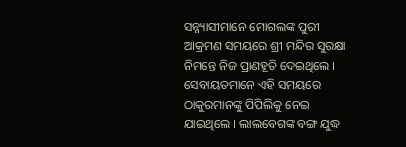ସନ୍ନ୍ୟାସୀମାନେ ମୋଗଲଙ୍କ ପୁରୀ ଆକ୍ରମଣ ସମୟରେ ଶ୍ରୀ ମନ୍ଦିର ସୁରକ୍ଷା ନିମନ୍ତେ ନିଜ ପ୍ରାଣହୂତି ଦେଇଥିଲେ । ସେବାୟତମାନେ ଏହି ସମୟରେ ଠାକୁରମାନଙ୍କୁ ପିପିଲିକୁ ନେଇ ଯାଇଥିଲେ । ଲାଲବେଗଙ୍କ ବଙ୍ଗ ଯୁଦ୍ଧ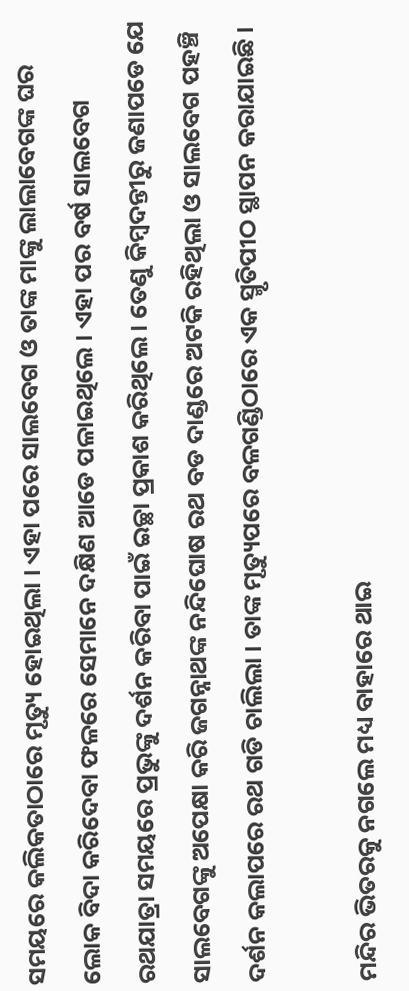ସମୟରେ କଲିକତାଠାରେ ମୃତ୍ୟୁ ହୋଇଥିଲା । ଏହା ପରେ ସାଲବେଗ ଓ ତାଙ୍କ ମାଙ୍କୁ ଲାଲାବେଗଙ୍କ ଘର ଲୋକ ବିଦା କରିଦେବା ଫଳରେ ସେମାନେ ଦକ୍ଷିଣ ଆଡେ ପଳାଇଥିଲେ । ଏହା ପର ବର୍ଷ ସାଲବେଗ ରଥଯାତ୍ରା ସମୟରେ ପ୍ରଭୁଙ୍କୁ ଦର୍ଶନ କରିବା ପାଇଁ ଇଚ୍ଛା ପ୍ରକାଶ କରିଥିଲେ । ତେଣୁ କିମ୍ବଦନ୍ତୀରୁ ଜଣାପଡେ ଯେ ସାଲବେଗଙ୍କୁ ଅପେକ୍ଷା କରି ଜଗନ୍ନାଥଙ୍କ ନନ୍ଦିଘୋଷ ରଥ ବଡ ଦାଣ୍ଡରେ ଅଟକି ରହିଥିଲା ଓ ସାଲବେଗ ପହଞ୍ଚି ଦର୍ଶନ କଲାପରେ ରଥ ଗଡି ଚାଲିଲା । ତାଙ୍କ ମୃତ୍ୟୁପରେ ବଳଗଣ୍ଡିଠାରେ ଏକ ସ୍ମୃତିପୀଠ ସ୍ଥାପନ କରାଯାଇଛି ।

ମନ୍ଦିର ଭିତରକୁ ନଗଲେ ମଧ୍ୟ ବାହାରେ ଥାଇ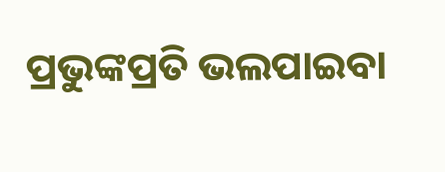ପ୍ରଭୁଙ୍କପ୍ରତି ଭଲପାଇବା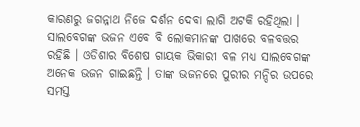କାରଣରୁ ଜଗନ୍ନାଥ ନିଜେ ଦର୍ଶନ ଦେବା ଲାଗି ଅଟକି ରହିଥିଲା । ସାଲବେଗଙ୍କ ଭଜନ ଏବେ ବି ଲୋକମାନଙ୍କ ପାଖରେ ବଳବତ୍ତର ରହିଛି । ଓଡିଶାର ବିଶେଷ ଗାୟକ ଭିକାରୀ ବଳ ମଧ୍ୟ ସାଲବେଗଙ୍କ ଅନେକ ଭଜନ ଗାଇଛନ୍ତି । ତାଙ୍କ ଭଜନରେ ପୁରୀର ମନ୍ଦିର ଉପରେ ସମସ୍ତ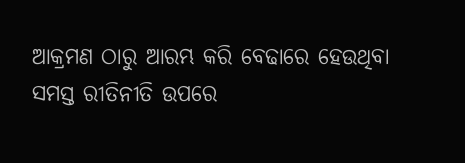ଆକ୍ରମଣ ଠାରୁ ଆରମ୍ଭ କରି ବେଢାରେ ହେଉଥିବା ସମସ୍ତ ରୀତିନୀତି ଉପରେ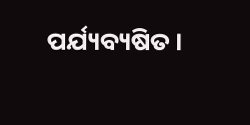ପର୍ଯ୍ୟବ୍ୟଷିତ ।